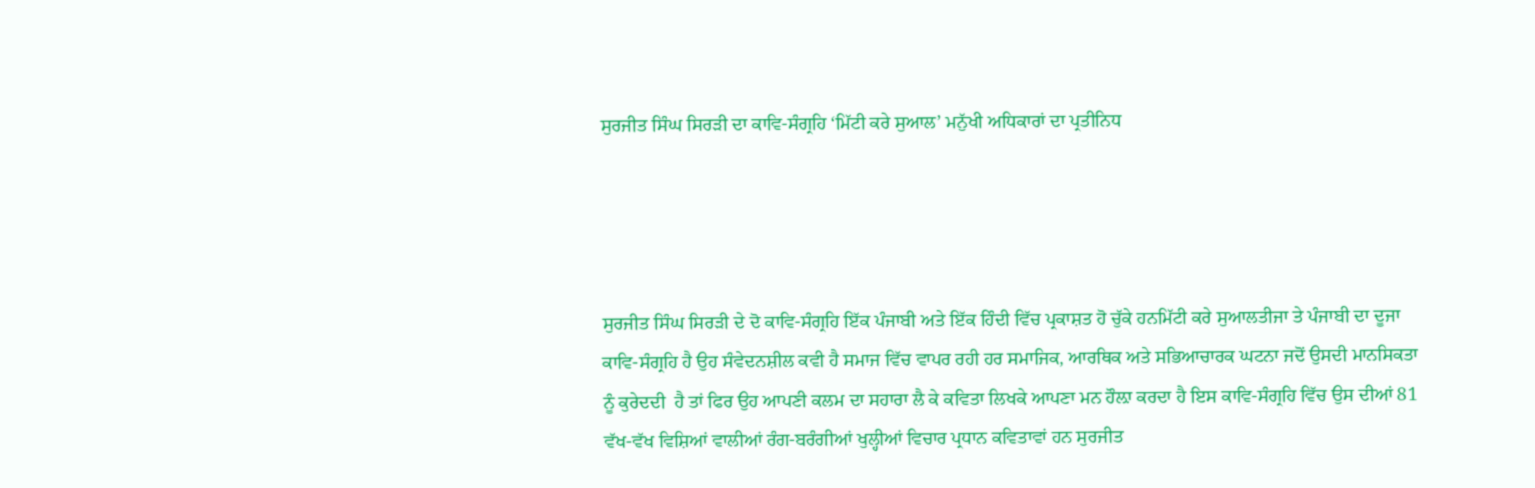ਸੁਰਜੀਤ ਸਿੰਘ ਸਿਰੜੀ ਦਾ ਕਾਵਿ-ਸੰਗ੍ਰਹਿ ‘ਮਿੱਟੀ ਕਰੇ ਸੁਆਲ’ ਮਨੁੱਖੀ ਅਧਿਕਾਰਾਂ ਦਾ ਪ੍ਰਤੀਨਿਧ




ਸੁਰਜੀਤ ਸਿੰਘ ਸਿਰੜੀ ਦੇ ਦੋ ਕਾਵਿ-ਸੰਗ੍ਰਹਿ ਇੱਕ ਪੰਜਾਬੀ ਅਤੇ ਇੱਕ ਹਿੰਦੀ ਵਿੱਚ ਪ੍ਰਕਾਸ਼ਤ ਹੋ ਚੁੱਕੇ ਹਨਮਿੱਟੀ ਕਰੇ ਸੁਆਲਤੀਜਾ ਤੇ ਪੰਜਾਬੀ ਦਾ ਦੂਜਾ ਕਾਵਿ-ਸੰਗ੍ਰਹਿ ਹੈ ਉਹ ਸੰਵੇਦਨਸ਼ੀਲ ਕਵੀ ਹੈ ਸਮਾਜ ਵਿੱਚ ਵਾਪਰ ਰਹੀ ਹਰ ਸਮਾਜਿਕ, ਆਰਥਿਕ ਅਤੇ ਸਭਿਆਚਾਰਕ ਘਟਨਾ ਜਦੋਂ ਉਸਦੀ ਮਾਨਸਿਕਤਾ ਨੂੰ ਕੁਰੇਦਦੀ  ਹੈ ਤਾਂ ਫਿਰ ਉਹ ਆਪਣੀ ਕਲਮ ਦਾ ਸਹਾਰਾ ਲੈ ਕੇ ਕਵਿਤਾ ਲਿਖਕੇ ਆਪਣਾ ਮਨ ਹੌਲ਼ਾ ਕਰਦਾ ਹੈ ਇਸ ਕਾਵਿ-ਸੰਗ੍ਰਹਿ ਵਿੱਚ ਉਸ ਦੀਆਂ 81 ਵੱਖ-ਵੱਖ ਵਿਸ਼ਿਆਂ ਵਾਲੀਆਂ ਰੰਗ-ਬਰੰਗੀਆਂ ਖੁਲ੍ਹੀਆਂ ਵਿਚਾਰ ਪ੍ਰਧਾਨ ਕਵਿਤਾਵਾਂ ਹਨ ਸੁਰਜੀਤ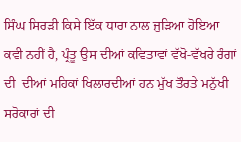ਸਿੰਘ ਸਿਰੜੀ ਕਿਸੇ ਇੱਕ ਧਾਰਾ ਨਾਲ ਜੁੜਿਆ ਹੋਇਆ ਕਵੀ ਨਹੀਂ ਹੈ, ਪ੍ਰੰਤੂ ਉਸ ਦੀਆਂ ਕਵਿਤਾਵਾਂ ਵੱਖੋ-ਵੱਖਰੇ ਰੰਗਾਂ ਦੀ  ਦੀਆਂ ਮਹਿਕਾਂ ਖਿਲਾਰਦੀਆਂ ਹਨ ਮੁੱਖ ਤੌਰਤੇ ਮਨੁੱਖੀ ਸਰੋਕਾਰਾਂ ਦੀ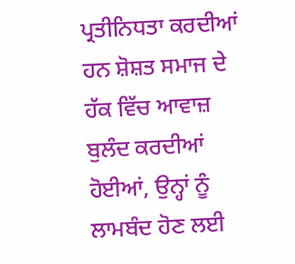ਪ੍ਰਤੀਨਿਧਤਾ ਕਰਦੀਆਂ ਹਨ ਸ਼ੋਸ਼ਤ ਸਮਾਜ ਦੇ ਹੱਕ ਵਿੱਚ ਆਵਾਜ਼ ਬੁਲੰਦ ਕਰਦੀਆਂ ਹੋਈਆਂ, ਉਨ੍ਹਾਂ ਨੂੰ ਲਾਮਬੰਦ ਹੋਣ ਲਈ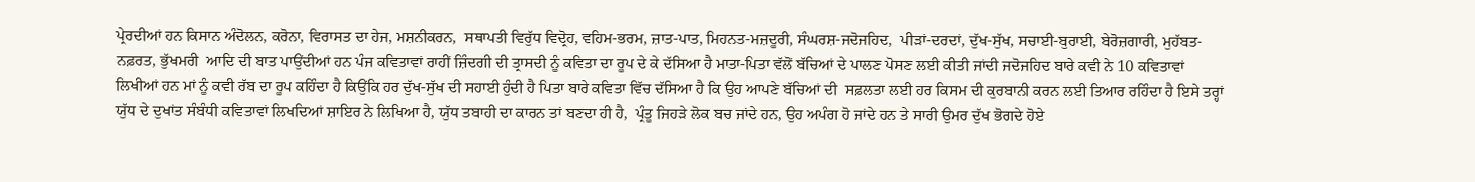ਪ੍ਰੇਰਦੀਆਂ ਹਨ ਕਿਸਾਨ ਅੰਦੋਲਨ, ਕਰੋਨਾ, ਵਿਰਾਸਤ ਦਾ ਹੇਜ, ਮਸ਼ਨੀਕਰਨ,  ਸਥਾਪਤੀ ਵਿਰੁੱਧ ਵਿਦ੍ਰੋਹ, ਵਹਿਮ-ਭਰਮ, ਜ਼ਾਤ-ਪਾਤ, ਮਿਹਨਤ-ਮਜ਼ਦੂਰੀ, ਸੰਘਰਸ਼-ਜਦੋਜਹਿਦ,  ਪੀੜਾਂ-ਦਰਦਾਂ, ਦੁੱਖ-ਸੁੱਖ, ਸਚਾਈ-ਬੁਰਾਈ, ਬੇਰੋਜ਼ਗਾਰੀ, ਮੁਹੱਬਤ-ਨਫ਼ਰਤ, ਭੁੱਖਮਰੀ  ਆਦਿ ਦੀ ਬਾਤ ਪਾਉਂਦੀਆਂ ਹਨ ਪੰਜ ਕਵਿਤਾਵਾਂ ਰਾਹੀਂ ਜ਼ਿੰਦਗੀ ਦੀ ਤ੍ਰਾਸਦੀ ਨੂੰ ਕਵਿਤਾ ਦਾ ਰੂਪ ਦੇ ਕੇ ਦੱਸਿਆ ਹੈ ਮਾਤਾ-ਪਿਤਾ ਵੱਲੋਂ ਬੱਚਿਆਂ ਦੇ ਪਾਲਣ ਪੋਸਣ ਲਈ ਕੀਤੀ ਜਾਂਦੀ ਜਦੋਜਹਿਦ ਬਾਰੇ ਕਵੀ ਨੇ 10 ਕਵਿਤਾਵਾਂ ਲਿਖੀਆਂ ਹਨ ਮਾਂ ਨੂੰ ਕਵੀ ਰੱਬ ਦਾ ਰੂਪ ਕਹਿੰਦਾ ਹੈ ਕਿਉਂਕਿ ਹਰ ਦੁੱਖ-ਸੁੱਖ ਦੀ ਸਹਾਈ ਹੁੰਦੀ ਹੈ ਪਿਤਾ ਬਾਰੇ ਕਵਿਤਾ ਵਿੱਚ ਦੱਸਿਆ ਹੈ ਕਿ ਉਹ ਆਪਣੇ ਬੱਚਿਆਂ ਦੀ  ਸਫ਼ਲਤਾ ਲਈ ਹਰ ਕਿਸਮ ਦੀ ਕੁਰਬਾਨੀ ਕਰਨ ਲਈ ਤਿਆਰ ਰਹਿੰਦਾ ਹੈ ਇਸੇ ਤਰ੍ਹਾਂ ਯੁੱਧ ਦੇ ਦੁਖਾਂਤ ਸੰਬੰਧੀ ਕਵਿਤਾਵਾਂ ਲਿਖਦਿਆਂ ਸ਼ਾਇਰ ਨੇ ਲਿਖਿਆ ਹੈ, ਯੁੱਧ ਤਬਾਹੀ ਦਾ ਕਾਰਨ ਤਾਂ ਬਣਦਾ ਹੀ ਹੈ,  ਪ੍ਰੰਤੂ ਜਿਹੜੇ ਲੋਕ ਬਚ ਜਾਂਦੇ ਹਨ, ਉਹ ਅਪੰਗ ਹੋ ਜਾਂਦੇ ਹਨ ਤੇ ਸਾਰੀ ਉਮਰ ਦੁੱਖ ਭੋਗਦੇ ਹੋਏ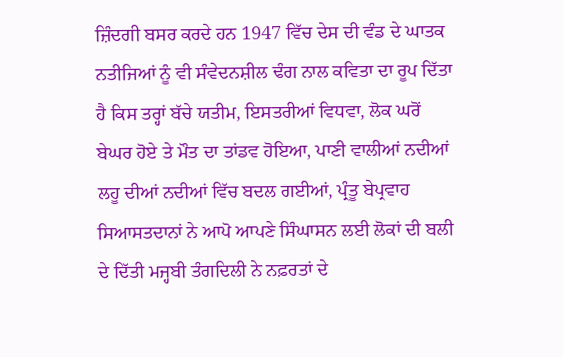ਜ਼ਿੰਦਗੀ ਬਸਰ ਕਰਦੇ ਹਨ 1947 ਵਿੱਚ ਦੇਸ ਦੀ ਵੰਡ ਦੇ ਘਾਤਕ ਨਤੀਜਿਆਂ ਨੂੰ ਵੀ ਸੰਵੇਦਨਸ਼ੀਲ ਢੰਗ ਨਾਲ ਕਵਿਤਾ ਦਾ ਰੂਪ ਦਿੱਤਾ ਹੈ ਕਿਸ ਤਰ੍ਹਾਂ ਬੱਚੇ ਯਤੀਮ, ਇਸਤਰੀਆਂ ਵਿਧਵਾ, ਲੋਕ ਘਰੋਂ ਬੇਘਰ ਹੋਏ ਤੇ ਮੌਤ ਦਾ ਤਾਂਡਵ ਹੋਇਆ, ਪਾਣੀ ਵਾਲੀਆਂ ਨਦੀਆਂ ਲਹੂ ਦੀਆਂ ਨਦੀਆਂ ਵਿੱਚ ਬਦਲ ਗਈਆਂ, ਪ੍ਰੰਤੂ ਬੇਪ੍ਰਵਾਹ ਸਿਆਸਤਦਾਨਾਂ ਨੇ ਆਪੋ ਆਪਣੇ ਸਿੰਘਾਸਨ ਲਈ ਲੋਕਾਂ ਦੀ ਬਲੀ ਦੇ ਦਿੱਤੀ ਮਜ੍ਹਬੀ ਤੰਗਦਿਲੀ ਨੇ ਨਫ਼ਰਤਾਂ ਦੇ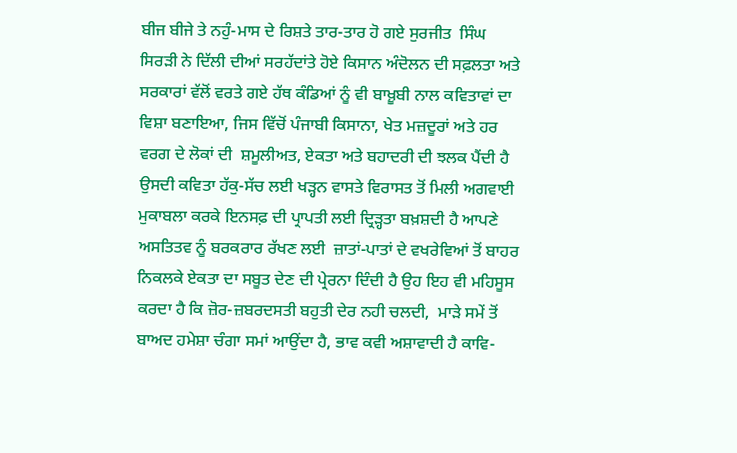ਬੀਜ ਬੀਜੇ ਤੇ ਨਹੁੰ-ਮਾਸ ਦੇ ਰਿਸ਼ਤੇ ਤਾਰ-ਤਾਰ ਹੋ ਗਏ ਸੁਰਜੀਤ  ਸਿੰਘ ਸਿਰੜੀ ਨੇ ਦਿੱਲੀ ਦੀਆਂ ਸਰਹੱਦਾਂਤੇ ਹੋਏ ਕਿਸਾਨ ਅੰਦੋਲਨ ਦੀ ਸਫ਼ਲਤਾ ਅਤੇ ਸਰਕਾਰਾਂ ਵੱਲੋਂ ਵਰਤੇ ਗਏ ਹੱਥ ਕੰਡਿਆਂ ਨੂੰ ਵੀ ਬਾਖ਼ੂਬੀ ਨਾਲ ਕਵਿਤਾਵਾਂ ਦਾ ਵਿਸ਼ਾ ਬਣਾਇਆ, ਜਿਸ ਵਿੱਚੋਂ ਪੰਜਾਬੀ ਕਿਸਾਨਾ, ਖੇਤ ਮਜ਼ਦੂਰਾਂ ਅਤੇ ਹਰ ਵਰਗ ਦੇ ਲੋਕਾਂ ਦੀ  ਸ਼ਮੂਲੀਅਤ, ਏਕਤਾ ਅਤੇ ਬਹਾਦਰੀ ਦੀ ਝਲਕ ਪੈਂਦੀ ਹੈ ਉਸਦੀ ਕਵਿਤਾ ਹੱਕੁ-ਸੱਚ ਲਈ ਖੜ੍ਹਨ ਵਾਸਤੇ ਵਿਰਾਸਤ ਤੋਂ ਮਿਲੀ ਅਗਵਾਈ ਮੁਕਾਬਲਾ ਕਰਕੇ ਇਨਸਫ਼ ਦੀ ਪ੍ਰਾਪਤੀ ਲਈ ਦ੍ਰਿੜ੍ਹਤਾ ਬਖ਼ਸ਼ਦੀ ਹੈ ਆਪਣੇ ਅਸਤਿਤਵ ਨੂੰ ਬਰਕਰਾਰ ਰੱਖਣ ਲਈ  ਜ਼ਾਤਾਂ-ਪਾਤਾਂ ਦੇ ਵਖਰੇਵਿਆਂ ਤੋਂ ਬਾਹਰ ਨਿਕਲਕੇ ਏਕਤਾ ਦਾ ਸਬੂਤ ਦੇਣ ਦੀ ਪ੍ਰੇਰਨਾ ਦਿੰਦੀ ਹੈ ਉਹ ਇਹ ਵੀ ਮਹਿਸੂਸ ਕਰਦਾ ਹੈ ਕਿ ਜ਼ੋਰ-ਜ਼ਬਰਦਸਤੀ ਬਹੁਤੀ ਦੇਰ ਨਹੀ ਚਲਦੀ,  ਮਾੜੇ ਸਮੇਂ ਤੋਂ ਬਾਅਦ ਹਮੇਸ਼ਾ ਚੰਗਾ ਸਮਾਂ ਆਉਂਦਾ ਹੈ, ਭਾਵ ਕਵੀ ਅਸ਼ਾਵਾਦੀ ਹੈ ਕਾਵਿ-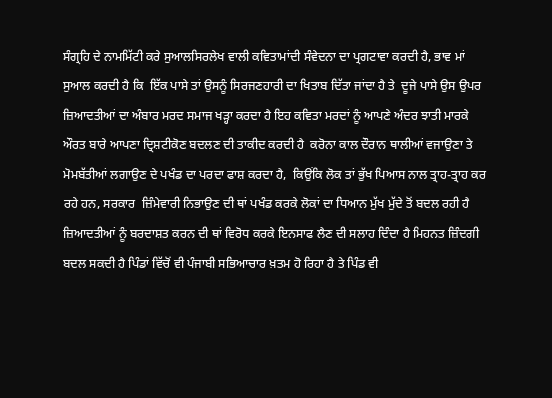ਸੰਗ੍ਰਹਿ ਦੇ ਨਾਮਮਿੱਟੀ ਕਰੇ ਸੁਆਲਸਿਰਲੇਖ ਵਾਲੀ ਕਵਿਤਾਮਾਂਦੀ ਸੰਵੇਦਨਾ ਦਾ ਪ੍ਰਗਟਾਵਾ ਕਰਦੀ ਹੈ, ਭਾਵ ਮਾਂ ਸੁਆਲ ਕਰਦੀ ਹੈ ਕਿ  ਇੱਕ ਪਾਸੇ ਤਾਂ ਉਸਨੂੰ ਸਿਰਜਣਹਾਰੀ ਦਾ ਖਿਤਾਬ ਦਿੱਤਾ ਜਾਂਦਾ ਹੈ ਤੇ  ਦੂਜੇ ਪਾਸੇ ਉਸ ਉਪਰ ਜ਼ਿਆਦਤੀਆਂ ਦਾ ਅੰਬਾਰ ਮਰਦ ਸਮਾਜ ਖੜ੍ਹਾ ਕਰਦਾ ਹੈ ਇਹ ਕਵਿਤਾ ਮਰਦਾਂ ਨੂੰ ਆਪਣੇ ਅੰਦਰ ਝਾਤੀ ਮਾਰਕੇ ਔਰਤ ਬਾਰੇ ਆਪਣਾ ਦ੍ਰਿਸ਼ਟੀਕੋਣ ਬਦਲਣ ਦੀ ਤਾਕੀਦ ਕਰਦੀ ਹੈ  ਕਰੋਨਾ ਕਾਲ ਦੌਰਾਨ ਥਾਲੀਆਂ ਵਜਾਉਣਾ ਤੇ ਮੋਮਬੱਤੀਆਂ ਲਗਾਉਣ ਦੇ ਪਖੰਡ ਦਾ ਪਰਦਾ ਫਾਸ਼ ਕਰਦਾ ਹੈ,  ਕਿਉਂਕਿ ਲੋਕ ਤਾਂ ਭੁੱਖ ਪਿਆਸ ਨਾਲ ਤ੍ਰਾਹ-ਤ੍ਰਾਹ ਕਰ ਰਹੇ ਹਨ, ਸਰਕਾਰ  ਜ਼ਿੰਮੇਵਾਰੀ ਨਿਭਾਉਣ ਦੀ ਥਾਂ ਪਖੰਡ ਕਰਕੇ ਲੋਕਾਂ ਦਾ ਧਿਆਨ ਮੁੱਖ ਮੁੱਦੇ ਤੋਂ ਬਦਲ ਰਹੀ ਹੈ ਜ਼ਿਆਦਤੀਆਂ ਨੂੰ ਬਰਦਾਸ਼ਤ ਕਰਨ ਦੀ ਥਾਂ ਵਿਰੋਧ ਕਰਕੇ ਇਨਸਾਫ ਲੈਣ ਦੀ ਸਲਾਹ ਦਿੰਦਾ ਹੈ ਮਿਹਨਤ ਜ਼ਿੰਦਗੀ ਬਦਲ ਸਕਦੀ ਹੈ ਪਿੰਡਾਂ ਵਿੱਚੋਂ ਵੀ ਪੰਜਾਬੀ ਸਭਿਆਚਾਰ ਖ਼ਤਮ ਹੋ ਰਿਹਾ ਹੈ ਤੇ ਪਿੰਡ ਵੀ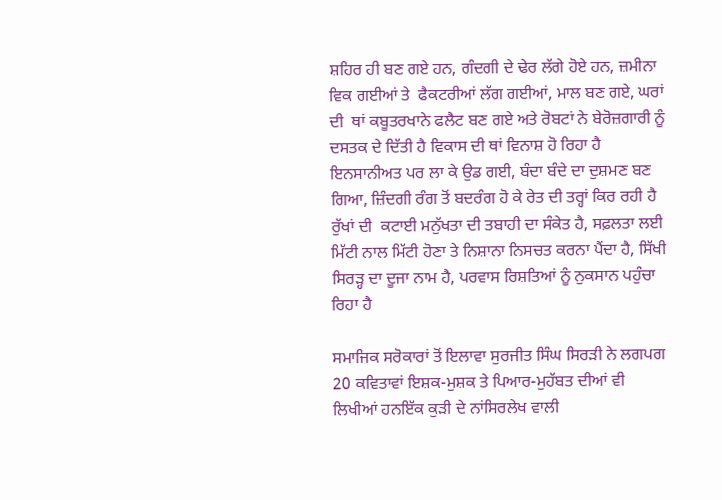ਸ਼ਹਿਰ ਹੀ ਬਣ ਗਏ ਹਨ, ਗੰਦਗੀ ਦੇ ਢੇਰ ਲੱਗੇ ਹੋਏ ਹਨ, ਜ਼ਮੀਨਾ ਵਿਕ ਗਈਆਂ ਤੇ  ਫੈਕਟਰੀਆਂ ਲੱਗ ਗਈਆਂ, ਮਾਲ ਬਣ ਗਏ, ਘਰਾਂ ਦੀ  ਥਾਂ ਕਬੂਤਰਖਾਨੇ ਫਲੈਟ ਬਣ ਗਏ ਅਤੇ ਰੋਬਟਾਂ ਨੇ ਬੇਰੋਜ਼ਗਾਰੀ ਨੂੰ ਦਸਤਕ ਦੇ ਦਿੱਤੀ ਹੈ ਵਿਕਾਸ ਦੀ ਥਾਂ ਵਿਨਾਸ਼ ਹੋ ਰਿਹਾ ਹੈ ਇਨਸਾਨੀਅਤ ਪਰ ਲਾ ਕੇ ਉਡ ਗਈ, ਬੰਦਾ ਬੰਦੇ ਦਾ ਦੁਸ਼ਮਣ ਬਣ ਗਿਆ, ਜ਼ਿੰਦਗੀ ਰੰਗ ਤੋਂ ਬਦਰੰਗ ਹੋ ਕੇ ਰੇਤ ਦੀ ਤਰ੍ਹਾਂ ਕਿਰ ਰਹੀ ਹੈ ਰੁੱਖਾਂ ਦੀ  ਕਟਾਈ ਮਨੁੱਖਤਾ ਦੀ ਤਬਾਹੀ ਦਾ ਸੰਕੇਤ ਹੈ, ਸਫ਼ਲਤਾ ਲਈ ਮਿੱਟੀ ਨਾਲ ਮਿੱਟੀ ਹੋਣਾ ਤੇ ਨਿਸ਼ਾਨਾ ਨਿਸਚਤ ਕਰਨਾ ਪੈਂਦਾ ਹੈ, ਸਿੱਖੀ ਸਿਰੜ੍ਹ ਦਾ ਦੂਜਾ ਨਾਮ ਹੈ, ਪਰਵਾਸ ਰਿਸ਼ਤਿਆਂ ਨੂੰ ਨੁਕਸਾਨ ਪਹੁੰਚਾ  ਰਿਹਾ ਹੈ

ਸਮਾਜਿਕ ਸਰੋਕਾਰਾਂ ਤੋਂ ਇਲਾਵਾ ਸੁਰਜੀਤ ਸਿੰਘ ਸਿਰੜੀ ਨੇ ਲਗਪਗ 20 ਕਵਿਤਾਵਾਂ ਇਸ਼ਕ-ਮੁਸ਼ਕ ਤੇ ਪਿਆਰ-ਮੁਹੱਬਤ ਦੀਆਂ ਵੀ ਲਿਖੀਆਂ ਹਨਇੱਕ ਕੁੜੀ ਦੇ ਨਾਂਸਿਰਲੇਖ ਵਾਲੀ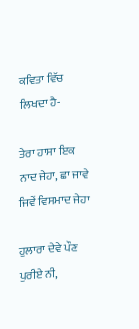ਕਵਿਤਾ ਵਿੱਚ ਲਿਖਦਾ ਹੈ-

ਤੇਰਾ ਹਾਸਾ ਇਕ ਨਾਦ ਜੇਹਾ, ਛਾ ਜਾਵੇ ਜਿਵੇਂ ਵਿਸਮਾਦ ਜੇਹਾ

ਹੁਲਾਰਾ ਦੇਵੇ ਪੌਣ ਪੁਰੀਏ ਨੀ,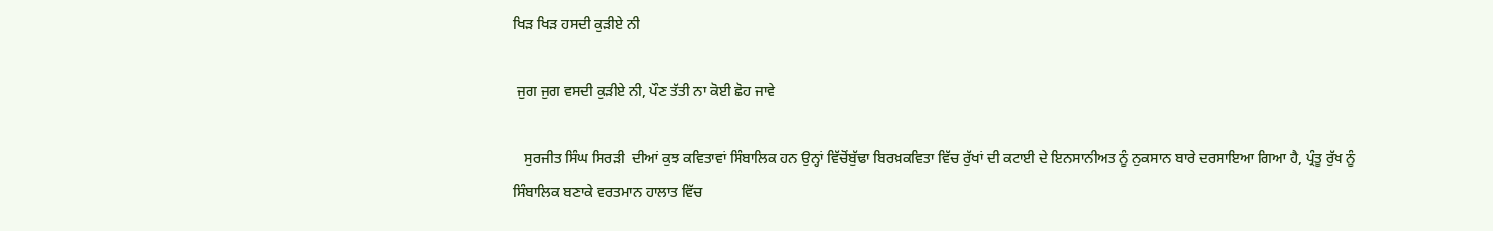ਖਿੜ ਖਿੜ ਹਸਦੀ ਕੁੜੀਏ ਨੀ

 ਜੁਗ ਜੁਗ ਵਸਦੀ ਕੁੜੀਏ ਨੀ, ਪੌਣ ਤੱਤੀ ਨਾ ਕੋਈ ਛੋਹ ਜਾਵੇ

   ਸੁਰਜੀਤ ਸਿੰਘ ਸਿਰੜੀ  ਦੀਆਂ ਕੁਝ ਕਵਿਤਾਵਾਂ ਸਿੰਬਾਲਿਕ ਹਨ ਉਨ੍ਹਾਂ ਵਿੱਚੋਂਬੁੱਢਾ ਬਿਰਖ਼ਕਵਿਤਾ ਵਿੱਚ ਰੁੱਖਾਂ ਦੀ ਕਟਾਈ ਦੇ ਇਨਸਾਨੀਅਤ ਨੂੰ ਨੁਕਸਾਨ ਬਾਰੇ ਦਰਸਾਇਆ ਗਿਆ ਹੈ, ਪ੍ਰੰਤੂ ਰੁੱਖ ਨੂੰ ਸਿੰਬਾਲਿਕ ਬਣਾਕੇ ਵਰਤਮਾਨ ਹਾਲਾਤ ਵਿੱਚ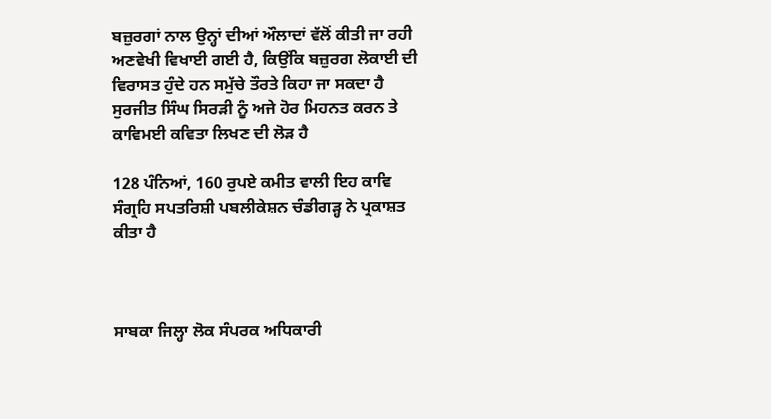ਬਜ਼ੁਰਗਾਂ ਨਾਲ ਉਨ੍ਹਾਂ ਦੀਆਂ ਔਲਾਦਾਂ ਵੱਲੋਂ ਕੀਤੀ ਜਾ ਰਹੀ ਅਣਵੇਖੀ ਵਿਖਾਈ ਗਈ ਹੈ, ਕਿਉਂਕਿ ਬਜ਼ੁਰਗ ਲੋਕਾਈ ਦੀ ਵਿਰਾਸਤ ਹੁੰਦੇ ਹਨ ਸਮੁੱਚੇ ਤੌਰਤੇ ਕਿਹਾ ਜਾ ਸਕਦਾ ਹੈ ਸੁਰਜੀਤ ਸਿੰਘ ਸਿਰੜੀ ਨੂੰ ਅਜੇ ਹੋਰ ਮਿਹਨਤ ਕਰਨ ਤੇ ਕਾਵਿਮਈ ਕਵਿਤਾ ਲਿਖਣ ਦੀ ਲੋੜ ਹੈ

128 ਪੰਨਿਆਂ, 160 ਰੁਪਏ ਕਮੀਤ ਵਾਲੀ ਇਹ ਕਾਵਿ ਸੰਗ੍ਰਹਿ ਸਪਤਰਿਸ਼ੀ ਪਬਲੀਕੇਸ਼ਨ ਚੰਡੀਗੜ੍ਹ ਨੇ ਪ੍ਰਕਾਸ਼ਤ ਕੀਤਾ ਹੈ



ਸਾਬਕਾ ਜਿਲ੍ਹਾ ਲੋਕ ਸੰਪਰਕ ਅਧਿਕਾਰੀ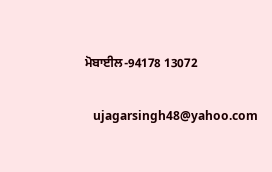ਮੋਬਾਈਲ-94178 13072

   ujagarsingh48@yahoo.com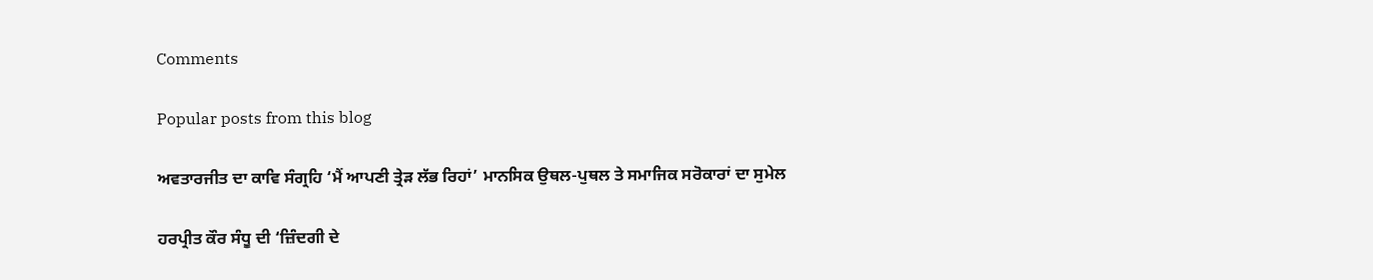Comments

Popular posts from this blog

ਅਵਤਾਰਜੀਤ ਦਾ ਕਾਵਿ ਸੰਗ੍ਰਹਿ ‘ਮੈਂ ਆਪਣੀ ਤ੍ਰੇੜ ਲੱਭ ਰਿਹਾਂ’ ਮਾਨਸਿਕ ਉਥਲ-ਪੁਥਲ ਤੇ ਸਮਾਜਿਕ ਸਰੋਕਾਰਾਂ ਦਾ ਸੁਮੇਲ

ਹਰਪ੍ਰੀਤ ਕੌਰ ਸੰਧੂ ਦੀ ‘ਜ਼ਿੰਦਗੀ ਦੇ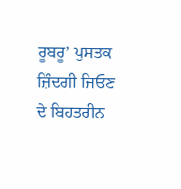ਰੂਬਰੂ’ ਪੁਸਤਕ ਜ਼ਿੰਦਗੀ ਜਿਓਣ ਦੇ ਬਿਹਤਰੀਨ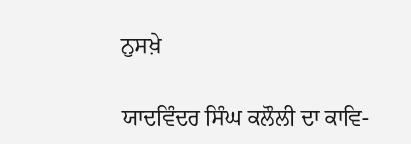ਨੁਸਖ਼ੇ

ਯਾਦਵਿੰਦਰ ਸਿੰਘ ਕਲੌਲੀ ਦਾ ਕਾਵਿ-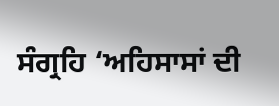ਸੰਗ੍ਰਹਿ ‘ਅਹਿਸਾਸਾਂ ਦੀ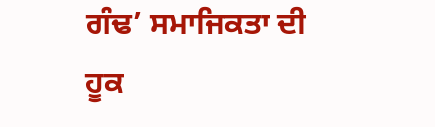ਗੰਢ’ ਸਮਾਜਿਕਤਾ ਦੀ ਹੂਕ